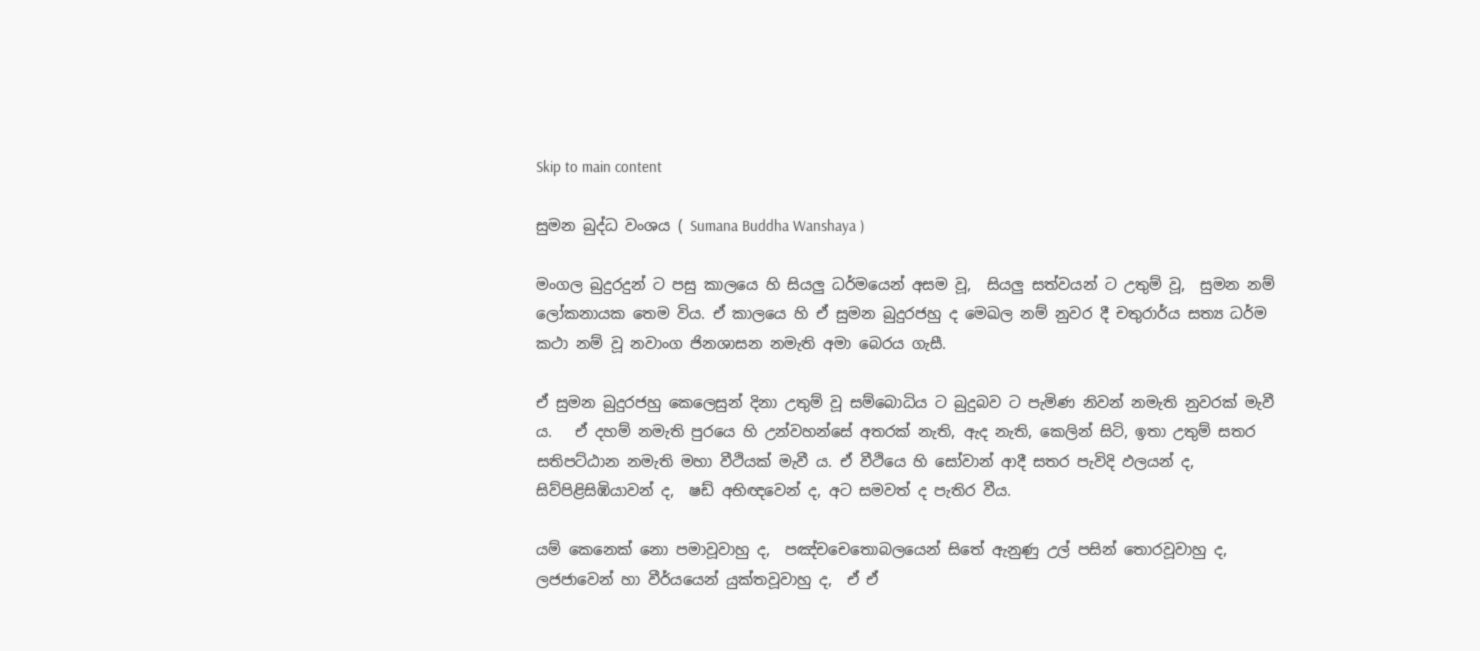Skip to main content

සුමන බුද්ධ වංශය ( Sumana Buddha Wanshaya )

මංගල බුදුරදුන් ට පසු කාලයෙ හි සියලු ධර්මයෙන් අසම වූ,  සියලු සත්වයන් ට උතුම් වූ,  සුමන නම් ලෝකනායක තෙම විය. ඒ කාලයෙ හි ඒ සුමන බුදුරජහු ද මෙඛල නම් නුවර දී චතුරාර්ය සත්‍ය ධර්ම කථා නම් වූ නවාංග ජිනශාසන නමැති අමා බෙරය ගැසී.

ඒ සුමන බුදුරජහු කෙලෙසුන් දිනා උතුම් වූ සම්බොධිය ට බුදුබව ට පැමිණ නිවන් නමැති නුවරක් මැවී ය.   ඒ දහම් නමැති පුරයෙ හි උන්වහන්සේ අතරක් නැති, ඇද නැති, කෙලින් සිටි, ඉතා උතුම් සතර සතිපට්ඨාන නමැති මහා වීථියක් මැවී ය. ඒ වීථියෙ හි සෝවාන් ආදී සතර පැවිදි ඵලයන් ද,  සිව්පිළිසිඹියාවන් ද,  ෂඩ් අභිඥවෙන් ද, අට සමවත් ද පැතිර වීය.

යම් කෙනෙක් නො පමාවූවාහු ද,  පඤ්චචෙතොබලයෙන් සිතේ ඇනුණු උල් පසින් තොරවූවාහු ද,  ලජජාවෙන් හා වීර්යයෙන් යුක්තවූවාහු ද,  ඒ ඒ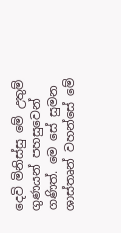දෙවි මිනිස්සු මේ උතුම් ගුණයන් පහසුවෙන් ගණිත්. මෙ සේ සුමන ශාස්තෘන් වහන්සේ මේ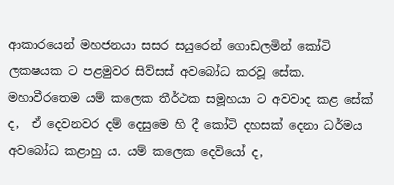ආකාරයෙන් මහජනයා සසර සයුරෙන් ගොඩලමින් කෝටි ලක‍ෂයක ට පළමුවර සිව්සස් අවබෝධ කරවූ සේක.
මහාවීරතෙම යම් කලෙක තීර්ථක සමූහයා ට අවවාද කළ සේක් ද,  ඒ දෙවනවර දම් දෙසුමෙ හි දී කෝටි දහසක් දෙනා ධර්මය අවබෝධ කළාහු ය. යම් කලෙක දෙවියෝ ද,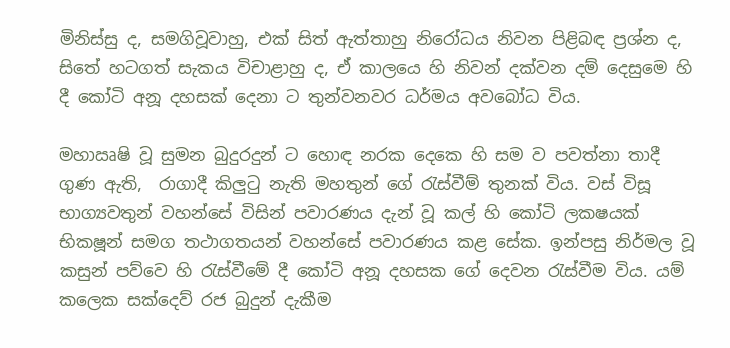මිනිස්සු ද, සමගිවූවාහු, එක් සිත් ඇත්තාහු නිරෝධය නිවන පිළිබඳ ප්‍රශ්න ද, සිතේ හටගත් සැකය විචාළාහු ද, ඒ කාලයෙ හි නිවන් දක්වන දම් දෙසුමෙ හි දී කෝටි අනූ දහසක් දෙනා ට තුන්වනවර ධර්මය අවබෝධ විය.

මහාඍෂි වූ සුමන බුදුරදුන් ට හොඳ නරක දෙකෙ හි සම ව පවත්නා තාදී ගුණ ඇති,  රාගාදී කිලුටු නැති මහතුන් ගේ රැස්වීම් තුනක් විය. වස් විසූ භාග්‍යවතුන් වහන්සේ විසින් පවාරණය දැන් වූ කල් හි කෝටි ලක‍ෂයක් භික‍ෂූන් සමග තථාගතයන් වහන්සේ පවාරණය කළ සේක. ඉන්පසු නිර්මල වූ කසුන් පව්වෙ හි රැස්වීමේ දී කෝටි අනූ දහසක ගේ දෙවන රැස්වීම විය. යම් කලෙක සක්දෙව් රජ බුදුන් දැකීම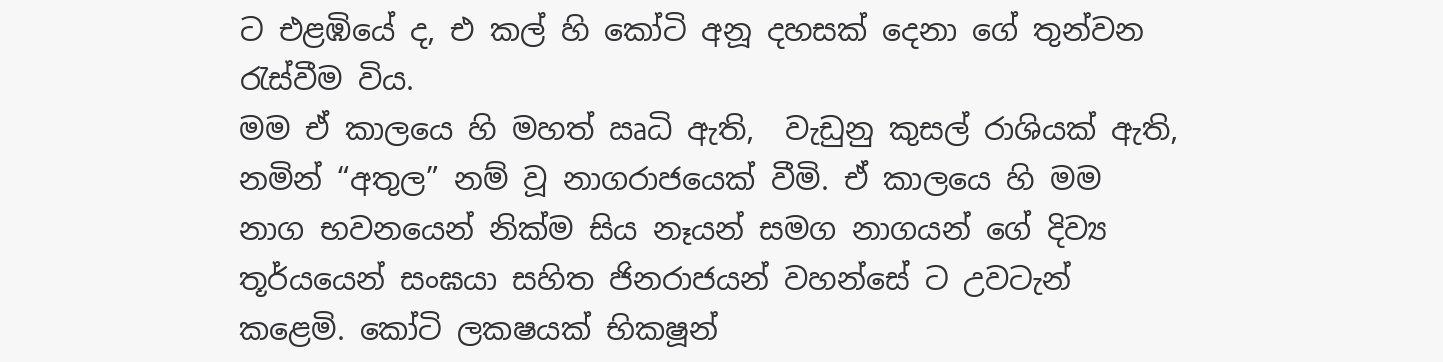ට එළඹියේ ද, එ කල් හි කෝටි අනූ දහසක් දෙනා ගේ තුන්වන රැස්වීම විය.
මම ඒ කාලයෙ හි මහත් ඍධි ඇති,  වැඩුනු කුසල් රාශියක් ඇති,  නමින් “අතුල” නම් වූ නාගරාජයෙක් වීමි. ඒ කාලයෙ හි මම නාග භවනයෙන් නික්ම සිය නෑයන් සමග නාගයන් ගේ දිව්‍ය තූර්යයෙන් සංඝයා සහිත ජිනරාජයන් වහන්සේ ට උවටැන් කළෙමි. කෝටි ලක‍ෂයක් භික‍ෂූන්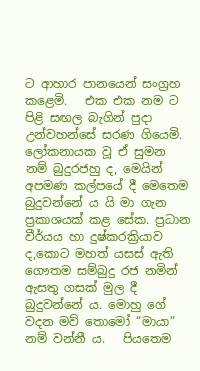ට ආහාර පානයෙන් සංග්‍රහ කළෙමි.   එක එක නම ට පිළි සඟල බැගින් පුදා උන්වහන්සේ සරණ ගියෙමි.
ලෝකනායක වූ ඒ සුමන නම් බුදුරජහු ද, මෙයින් අපමණ කල්පයේ දී මෙතෙම බුදුවන්නේ ය යි මා ගැන ප්‍රකාශයක් කළ සේක. ප්‍රධාන වීර්යය හා දුෂ්කරක්‍රියාව ද,කොට මහත් යසස් ඇති ගෞතම සම්බුදු රජ නමින් ඇසතු ගසක් මුල දී බුදුවන්නේ ය. මොහු ගේ වදන මව් තොමෝ “මායා” නම් වන්නී ය.   පියතෙම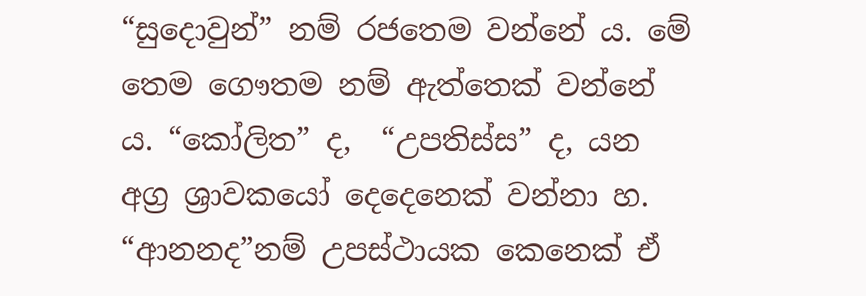“සුදොවුන්” නම් රජතෙම වන්නේ ය. මේ තෙම ගෞතම නම් ඇත්තෙක් වන්නේ ය. “කෝලිත” ද,  “උපතිස්ස” ද, යන අග්‍ර ශ්‍රාවකයෝ දෙදෙනෙක් වන්නා හ.   “ආනන‍ද”නම් උපස්ථායක කෙනෙක් ඒ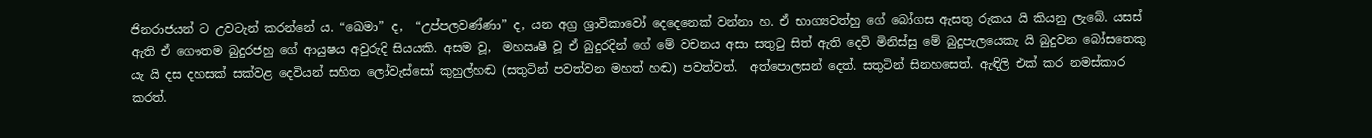ජිනරාජයන් ට උවටැන් කරන්නේ ය. “ඛෙමා” ද,  “උප්පලවණ්ණා” ද, යන අග්‍ර ශ්‍රාවිකාවෝ දෙදෙනෙක් වන්නා හ. ඒ භාග්‍යවත්හු ගේ බෝගස ඇසතු රුකය යි කියනු ලැබේ. යසස් ඇති ඒ ගෞතම බුදුරජහු ගේ ආයුෂය අවුරුදි සියයකි. අසම වූ,  මහඍෂී වූ ඒ බුදුරදින් ගේ මේ වචනය අසා සතුටු සිත් ඇති දෙවි මිනිස්සු මේ බුදුපැලයෙකැ යි බුදුවන බෝසතෙකු යැ යි දස දහසක් සක්වළ දෙවියන් සහිත ලෝවැස්සෝ කුහුල්හඬ (සතුටින් පවත්වන මහත් හඬ) පවත්වත්.  අත්පොලසන් දෙත්. සතුටින් සිනහසෙත්. ඇඳිලි එක් කර නමස්කාර කරත්.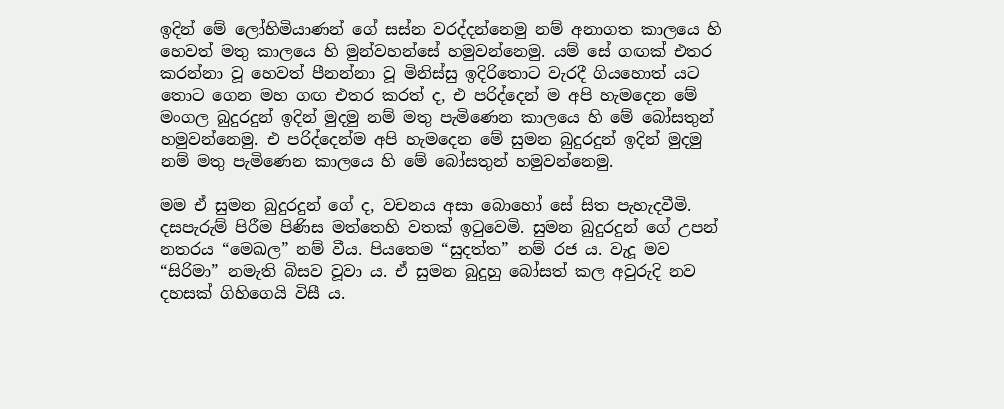ඉදින් මේ ලෝහිමියාණන් ගේ සස්න වරද්දන්නෙමු නම් අනාගත කාලයෙ හි හෙවත් මතු කාලයෙ හි මුන්වහන්සේ හමුවන්නෙමු. යම් සේ ගඟක් එතර කරන්නා වූ හෙවත් පීනන්නා වූ මිනිස්සු ඉදිරිතොට වැරදී ගියහොත් යට තොට ගෙන මහ ගඟ එතර කරත් ද, එ පරිද්දෙන් ම අපි හැමදෙන මේ මංගල බුදුරදුන් ඉදින් මුදමු නම් මතු පැමිණෙන කාලයෙ හි මේ බෝසතුන් හමුවන්නෙමු. එ පරිද්දෙන්ම අපි හැමදෙන මේ සුමන බුදුරදුන් ඉදින් මුදමු නම් මතු පැමිණෙන කාලයෙ හි මේ බෝසතුන් හමුවන්නෙමු.

මම ඒ සුමන බුදුරදුන් ගේ ද, වචනය අසා බොහෝ සේ සිත පැහැදවීමි. දසපැරුම් පිරීම පිණිස මත්තෙහි වතක් ඉටුවෙමි. සුමන බුදුරදුන් ගේ උපන් නතරය “මෙඛල” නම් වීය. පියතෙම “සුදත්ත” නම් රජ ය. වැදූ මව “සිරිමා” නමැති බිසව වූවා ය. ඒ සුමන බුදුහු බෝසත් කල අවුරුදි නව දහසක් ගිහිගෙයි විසී ය.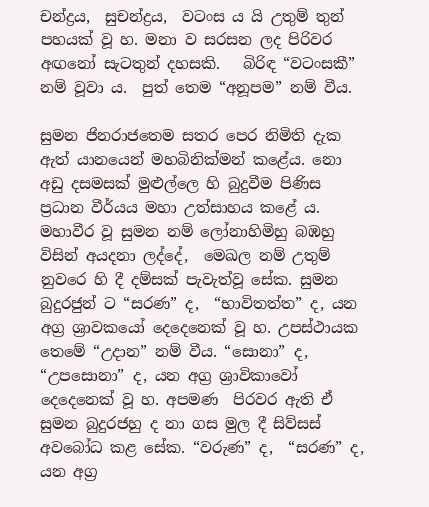චන්ද්‍රය,  සුචන්ද්‍රය,  වටංස ය යි උතුම් තුන් පහයක් වූ හ. මනා ව සරසන ලද පිරිවර අඟනෝ සැටතුන් දහසකි.   බිරිඳ “වටංසකී” නම් වූවා ය.  පුත් තෙම “අනූපම” නම් වීය.

සුමන ජිනරාජතෙම සතර පෙර නිමිති දැක ඇත් යානයෙන් මහබිනික්මන් කළේය. නො අඩු දසමසක් මුළුල්ලෙ හි බුදුවීම පිණිස  ප්‍රධාන වීර්යය මහා උත්සාහය කළේ ය. මහාවීර වූ සුමන නම් ලෝනාහිමිහු බඹහු විසින් අයදනා ලද්දේ,  මෙඛල නම් උතුම් නුවරෙ හි දී දම්සක් පැවැත්වූ සේක. සුමන බුදුරජුන් ට “සරණ” ද,  “භාවිතත්ත” ද, යන අග්‍ර ශ්‍රාවකයෝ දෙදෙනෙක් වූ හ. උපස්ථායක තෙමේ “උදාන” නම් වීය. “සොනා” ද, “උපසොනා” ද, යන අග්‍ර ශ්‍රාවිකාවෝ දෙදෙනෙක් වූ හ. අපමණ  පිරවර ඇති ඒ සුමන බුදුරජහු ද නා ගස මුල දී සිව්සස් අවබෝධ කළ සේක. “වරුණ” ද,  “සරණ” ද, යන අග්‍ර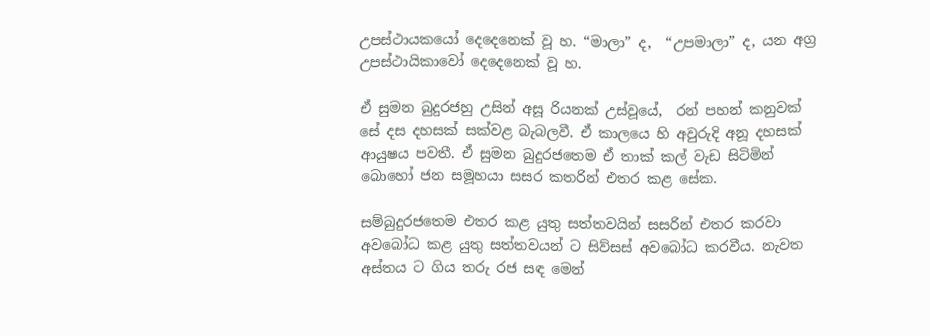උපස්ථායකයෝ දෙදෙනෙක් වූ හ. “මාලා” ද,  “උපමාලා” ද, යන අග්‍ර උපස්ථායිකාවෝ දෙදෙනෙක් වූ හ.

ඒ සුමන බුදුරජහු උසින් අසූ රියනක් උස්වූයේ,  රන් පහන් කනුවක් සේ දස දහසක් සක්වළ බැබලවී. ඒ කාලයෙ හි අවුරුදි අනූ දහසක් ආයුෂය පවතී. ඒ සුමන බුදුරජතෙම ඒ තාක් කල් වැඩ සිටිමින් බොහෝ ජන සමූහයා සසර කතරින් එතර කළ සේක.

සම්බුදුරජතෙම එතර කළ යුතු සත්ත‍වයින් සසරින් එතර කරවා අවබෝධ කළ යුතු සත්ත‍වයන් ට සිව්සස් අවබෝධ කරවීය. නැවත අස්තය ට ගිය තරු රජ සඳ මෙන්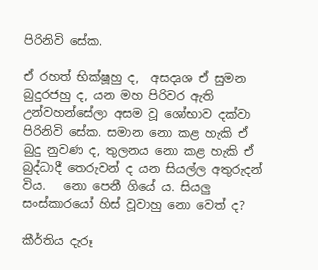පිරිනිවි සේක.

ඒ රහත් භික්ෂූහු ද,  අසදෘශ ඒ සුමන බුදුරජහු ද, යන මහ පිරිවර ඇති උන්වහන්සේලා අසම වූ ශෝභාව දක්වා පිරිනිවි සේක. සමාන නො කළ හැකි ඒ බුදු නුවණ ද, තුලනය නො කළ හැකි ඒ බුද්ධාදී තෙරුවන් ද යන සියල්ල අතුරුදන් විය.   නො පෙනී ගියේ ය. සියලු සංස්කාරයෝ හිස් වූවාහු නො වෙත් ද?

කීර්තිය දැරූ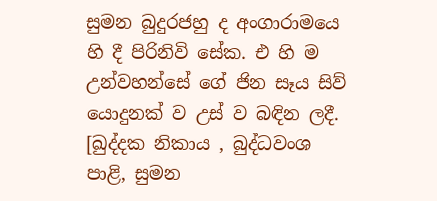සුමන බුදුරජහු ද අංගාරාමයෙ හි දී පිරිනිවි සේක. එ හි ම උන්වහන්සේ ගේ ජින සෑය සිව් යොදුනක් ව උස් ව බඳින ලදී.
[ඛුද්දක නිකාය , බුද්ධවංශ පාළි, සුමන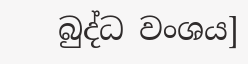බුද්ධ වංශය]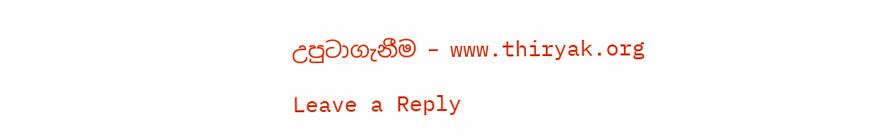උපුටාගැනීම – www.thiryak.org

Leave a Reply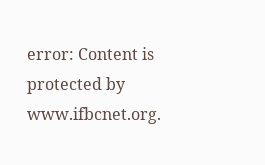error: Content is protected by www.ifbcnet.org.